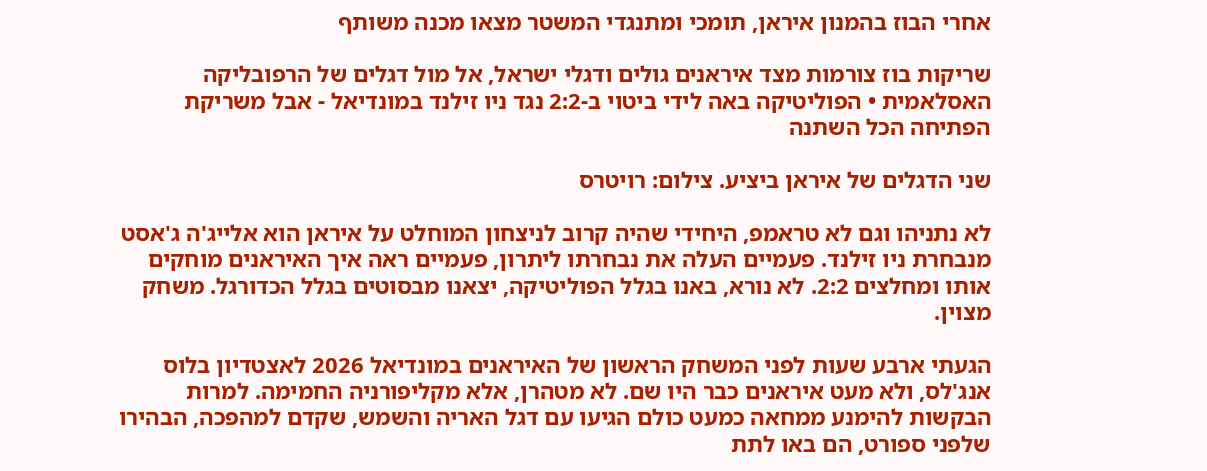אחרי הבוז בהמנון איראן, תומכי ומתנגדי המשטר מצאו מכנה משותף

שריקות בוז צורמות מצד איראנים גולים ודגלי ישראל, אל מול דגלים של הרפובליקה האסלאמית • הפוליטיקה באה לידי ביטוי ב-2:2 נגד ניו זילנד במונדיאל - אבל משריקת הפתיחה הכל השתנה

שני הדגלים של איראן ביציע. צילום: רויטרס

לא נתניהו וגם לא טראמפ, היחידי שהיה קרוב לניצחון המוחלט על איראן הוא אלייג'ה ג'אסט מנבחרת ניו זילנד. פעמיים העלה את נבחרתו ליתרון, פעמיים ראה איך האיראנים מוחקים אותו ומחלצים 2:2. לא נורא, באנו בגלל הפוליטיקה, יצאנו מבסוטים בגלל הכדורגל. משחק מצוין.

הגעתי ארבע שעות לפני המשחק הראשון של האיראנים במונדיאל 2026 לאצטדיון בלוס אנג'לס, ולא מעט איראנים כבר היו שם. לא מטהרן, אלא מקליפורניה החמימה. למרות הבקשות להימנע ממחאה כמעט כולם הגיעו עם דגל האריה והשמש, שקדם למהפכה, הבהירו שלפני ספורט, הם באו לתת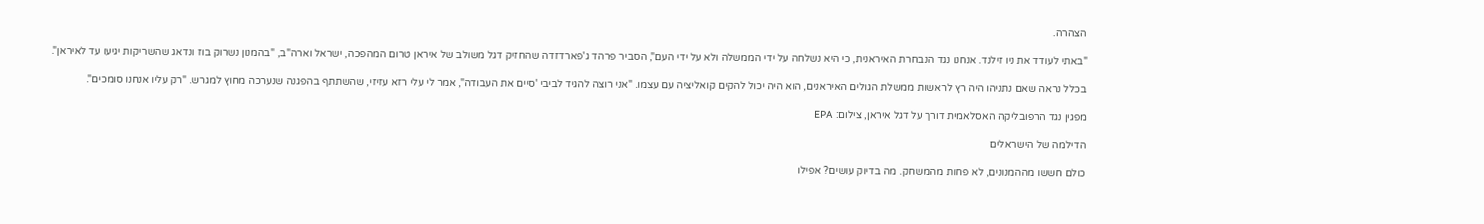הצהרה.

"באתי לעודד את ניו זילנד. אנחנו נגד הנבחרת האיראנית, כי היא נשלחה על ידי הממשלה ולא על ידי העם", הסביר פרהד ג'פארדזדה שהחזיק דגל משולב של איראן טרום המהפכה, ישראל וארה"ב, "בהמנון נשרוק בוז ונדאג שהשריקות יגיעו עד לאיראן".

בכלל נראה שאם נתניהו היה רץ לראשות ממשלת הגולים האיראנים, הוא היה יכול להקים קואליציה עם עצמו. "אני רוצה להגיד לביבי 'סיים את העבודה", אמר לי עלי רזא עזיזי, שהשתתף בהפגנה שנערכה מחוץ למגרש. "רק עליו אנחנו סומכים".

מפגין נגד הרפובליקה האסלאמית דורך על דגל איראן, צילום: EPA

הדילמה של הישראלים

כולם חששו מההמנונים, לא פחות מהמשחק. מה בדיוק עושים? אפילו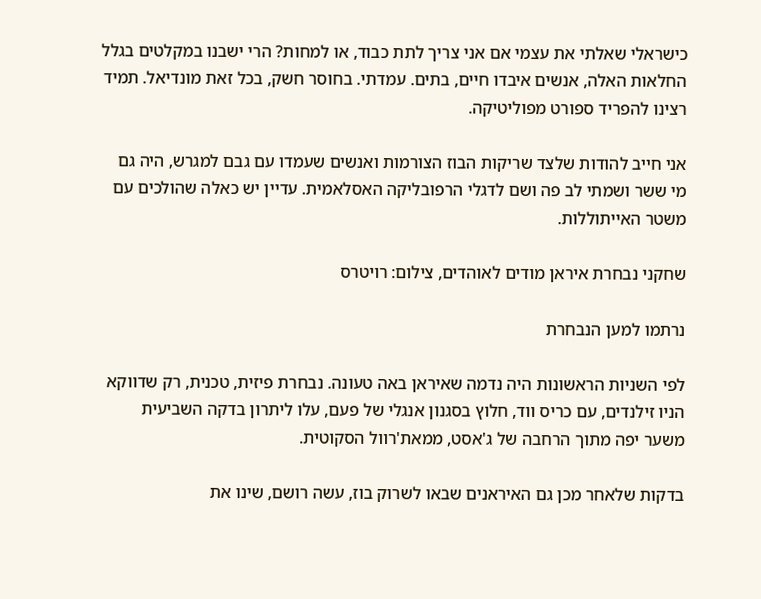כישראלי שאלתי את עצמי אם אני צריך לתת כבוד, או למחות? הרי ישבנו במקלטים בגלל החלאות האלה, אנשים איבדו חיים, בתים. עמדתי. בחוסר חשק, בכל זאת מונדיאל. תמיד רצינו להפריד ספורט מפוליטיקה.

אני חייב להודות שלצד שריקות הבוז הצורמות ואנשים שעמדו עם גבם למגרש, היה גם מי ששר ושמתי לב פה ושם לדגלי הרפובליקה האסלאמית. עדיין יש כאלה שהולכים עם משטר האייתוללות.

שחקני נבחרת איראן מודים לאוהדים, צילום: רויטרס

נרתמו למען הנבחרת

לפי השניות הראשונות היה נדמה שאיראן באה טעונה. נבחרת פיזית, טכנית, רק שדווקא הניו זילנדים, עם כריס ווד, חלוץ בסגנון אנגלי של פעם, עלו ליתרון בדקה השביעית משער יפה מתוך הרחבה של ג'אסט, ממאת'רוול הסקוטית.

בדקות שלאחר מכן גם האיראנים שבאו לשרוק בוז, עשה רושם, שינו את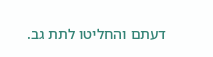דעתם והחליטו לתת גב.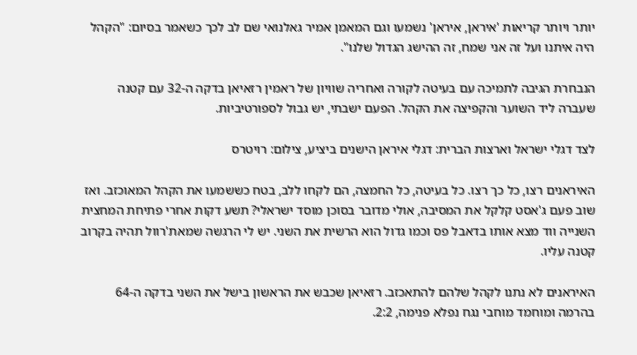יותר ויותר קריאות 'איראן, איראן' נשמעו וגם המאמן אמיר גאלנואי שם לב לכך כשאמר בסיום: "הקהל היה איתנו ועל זה אני שמח, זה ההישג הגדול שלנו".

הנבחרת הגיבה לתמיכה עם בעיטה לקורה ואחריה שוויון של ראמין רזאיאן בדקה ה-32 עם קטנה שעברה ליד השוער והקפיצה את הקהל. הפעם ישבתי, יש גבול לספורטיביות.

לצד דגלי ישראל וארצות הברית: דגלי איראן הישנים ביציע, צילום: רויטרס

האיראנים רצו, כל כך רצו. כל בעיטה, כל החמצה, הם לקחו ללב, בטח כששמעו את הקהל המאוכזב. ואז שוב פעם ג'אסט קלקל את המסיבה, אולי מדובר בסוכן מוסד ישראלי? תשע דקות אחרי פתיחת המחצית השנייה ווד מצא אותו בדאבל פס וכמו גדול הוא הרשית את השני. יש לי הרגשה שמאת'רוול תהיה בקרוב קטנה עליו.

האיראנים לא נתנו לקהל שלהם להתאכזב. רזאיאן שכבש את הראשון בישל את השני בדקה ה-64 בהרמה ומוחמד מוחבי נגח נפלא פנימה, 2:2.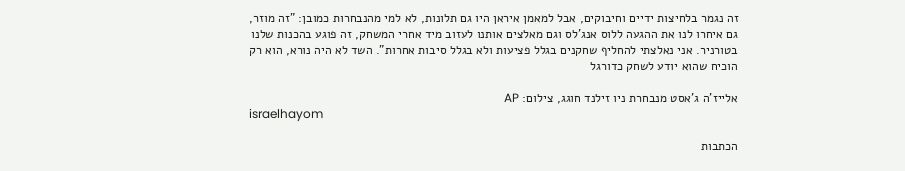זה נגמר בלחיצות ידיים וחיבוקים, אבל למאמן איראן היו גם תלונות, לא למי מהנבחרות כמובן: "זה מוזר, גם איחרו לנו את ההגעה ללוס אנג'לס וגם מאלצים אותנו לעזוב מיד אחרי המשחק, זה פוגע בהכנות שלנו בטורניר. אני נאלצתי להחליף שחקנים בגלל פציעות ולא בגלל סיבות אחרות". השד לא היה נורא, הוא רק הוכיח שהוא יודע לשחק כדורגל

אלייז'ה ג'אסט מנבחרת ניו זילנד חוגג, צילום: AP
israelhayom

הכתבות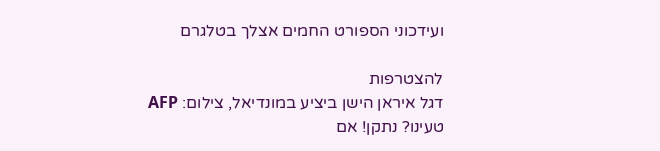ועידכוני הספורט החמים אצלך בטלגרם

להצטרפות
דגל איראן הישן ביציע במונדיאל, צילום: AFP
טעינו? נתקן! אם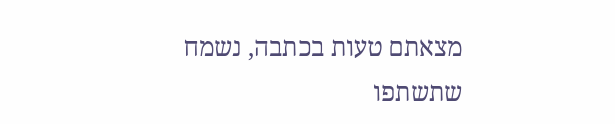מצאתם טעות בכתבה, נשמח שתשתפו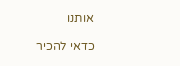אותנו

כדאי להכיר